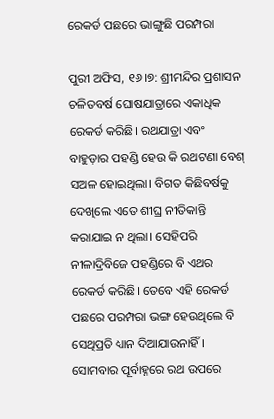ରେକର୍ଡ ପଛରେ ଭାଙ୍ଗୁଛି ପରମ୍ପରା

ପୁରୀ ଅଫିସ, ୧୬।୭: ଶ୍ରୀମନ୍ଦିର ପ୍ରଶାସନ ଚଳିତବର୍ଷ ଘୋଷଯାତ୍ରାରେ ଏକାଧିକ ରେକର୍ଡ କରିଛି। ରଥଯାତ୍ରା ଏବଂ ବାହୁଡ଼ାର ପହଣ୍ଡି ହେଉ କି ରଥଟଣା ବେଶ୍‌ ସଅଳ ହୋଇଥିଲା। ବିଗତ କିଛିବର୍ଷକୁ ଦେଖିଲେ ଏତେ ଶୀଘ୍ର ନୀତିକାନ୍ତି କରାଯାଇ ନ ଥିଲା। ସେହିପରି ନୀଳାଦ୍ରିବିଜେ ପହଣ୍ଡିରେ ବି ଏଥର ରେକର୍ଡ କରିଛି। ତେବେ ଏହି ରେକର୍ଡ ପଛରେ ପରମ୍ପରା ଭଙ୍ଗ ହେଉଥିଲେ ବି ସେଥିପ୍ରତି ଧ୍ୟାନ ଦିଆଯାଉନାହିଁ। ସୋମବାର ପୂର୍ବାହ୍ନରେ ରଥ ଉପରେ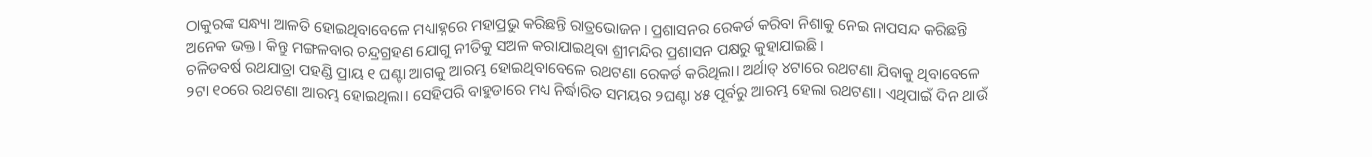ଠାକୁରଙ୍କ ସନ୍ଧ୍ୟା ଆଳତି ହୋଇଥିବାବେଳେ ମଧ୍ୟାହ୍ନରେ ମହାପ୍ରଭୁ କରିଛନ୍ତି ରାତ୍ରଭୋଜନ। ପ୍ରଶାସନର ରେକର୍ଡ କରିବା ନିଶାକୁ ନେଇ ନାପସନ୍ଦ କରିଛନ୍ତି ଅନେକ ଭକ୍ତ। କିନ୍ତୁ ମଙ୍ଗଳବାର ଚନ୍ଦ୍ରଗ୍ରହଣ ଯୋଗୁ ନୀତିକୁ ସଅଳ କରାଯାଇଥିବା ଶ୍ରୀମନ୍ଦିର ପ୍ରଶାସନ ପକ୍ଷରୁ କୁହାଯାଇଛି।
ଚଳିତବର୍ଷ ରଥଯାତ୍ରା ପହଣ୍ଡି ପ୍ରାୟ ୧ ଘଣ୍ଟା ଆଗକୁ ଆରମ୍ଭ ହୋଇଥିବାବେଳେ ରଥଟଣା ରେକର୍ଡ କରିଥିଲା। ଅର୍ଥାତ୍‌ ୪ଟାରେ ରଥଟଣା ଯିବାକୁ ଥିବାବେଳେ ୨ଟା ୧୦ରେ ରଥଟଣା ଆରମ୍ଭ ହୋଇଥିଲା। ସେହିପରି ବାହୁଡାରେ ମଧ୍ୟ ନିର୍ଦ୍ଧାରିତ ସମୟର ୨ଘଣ୍ଟା ୪୫ ପୂର୍ବରୁ ଆରମ୍ଭ ହେଲା ରଥଟଣା। ଏଥିପାଇଁ ଦିନ ଥାଉଁ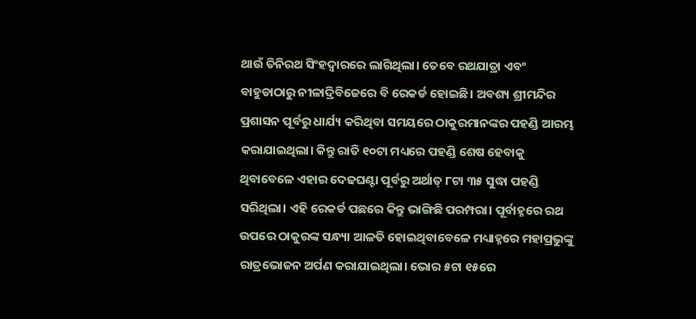ଥାଉଁ ତିନିରଥ ସିଂହଦ୍ୱାରରେ ଲାଗିଥିଲା। ତେବେ ରଥଯାତ୍ରା ଏବଂ ବାହୁଡାଠାରୁ ନୀଳାଦ୍ରିବିଜେରେ ବି ରେକର୍ଡ ହୋଇଛି। ଅବଶ୍ୟ ଶ୍ରୀମନ୍ଦିର ପ୍ରଶାସନ ପୂର୍ବରୁ ଧାର୍ଯ୍ୟ କରିଥିବା ସମୟରେ ଠାକୁରମାନଙ୍କର ପହଣ୍ଡି ଆରମ୍ଭ କରାଯାଇଥିଲା। କିନ୍ତୁ ରାତି ୧୦ଟା ମଧ୍ୟରେ ପହଣ୍ଡି ଶେଷ ହେବାକୁ ଥିବାବେଳେ ଏହାର ଦେଢଘଣ୍ଟା ପୂର୍ବରୁ ଅର୍ଥାତ୍‌ ୮ଟା ୩୫ ସୁଦ୍ଧା ପହଣ୍ଡି ସରିଥିଲା। ଏହି ରେକର୍ଡ ପଛରେ କିନ୍ତୁ ଭାଙ୍ଗିଛି ପରମ୍ପରା। ପୂର୍ବାହ୍ନରେ ରଥ ଉପରେ ଠାକୁରଙ୍କ ସନ୍ଧ୍ୟା ଆଳତି ହୋଇଥିବାବେଳେ ମଧ୍ୟାହ୍ନରେ ମହାପ୍ରଭୁଙ୍କୁ ରାତ୍ରଭୋଜନ ଅର୍ପଣ କରାଯାଇଥିଲା। ଭୋର ୫ଟା ୧୫ରେ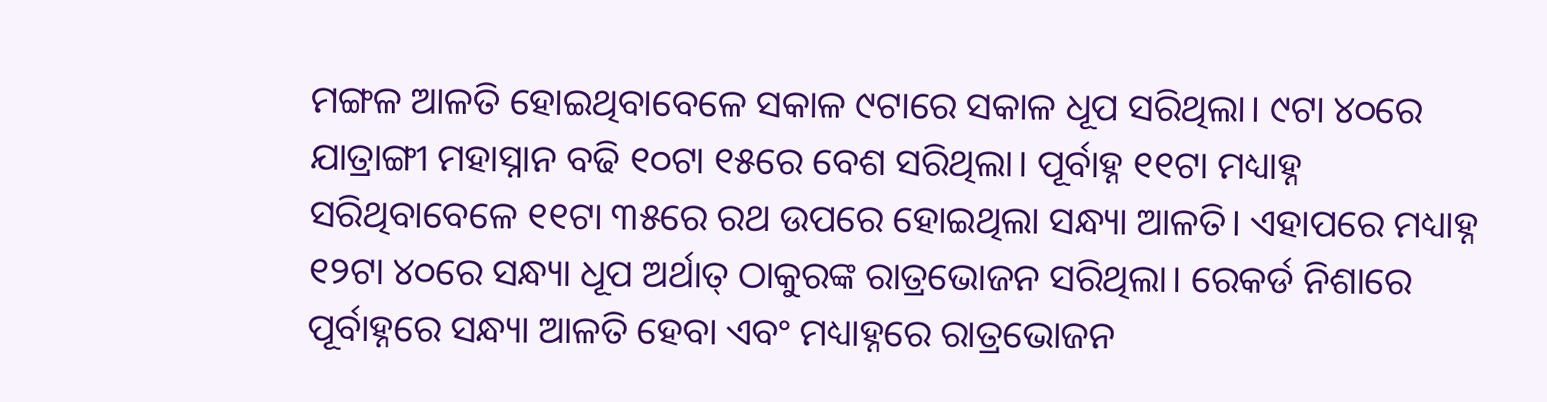ମଙ୍ଗଳ ଆଳତି ହୋଇଥିବାବେଳେ ସକାଳ ୯ଟାରେ ସକାଳ ଧୂପ ସରିଥିଲା। ୯ଟା ୪୦ରେ ଯାତ୍ରାଙ୍ଗୀ ମହାସ୍ନାନ ବଢି ୧୦ଟା ୧୫ରେ ବେଶ ସରିଥିଲା। ପୂର୍ବାହ୍ନ ୧୧ଟା ମଧ୍ୟାହ୍ନ ସରିଥିବାବେଳେ ୧୧ଟା ୩୫ରେ ରଥ ଉପରେ ହୋଇଥିଲା ସନ୍ଧ୍ୟା ଆଳତି। ଏହାପରେ ମଧ୍ୟାହ୍ନ ୧୨ଟା ୪୦ରେ ସନ୍ଧ୍ୟା ଧୂପ ଅର୍ଥାତ୍‌ ଠାକୁରଙ୍କ ରାତ୍ରଭୋଜନ ସରିଥିଲା। ରେକର୍ଡ ନିଶାରେ ପୂର୍ବାହ୍ନରେ ସନ୍ଧ୍ୟା ଆଳତି ହେବା ଏବଂ ମଧ୍ୟାହ୍ନରେ ରାତ୍ରଭୋଜନ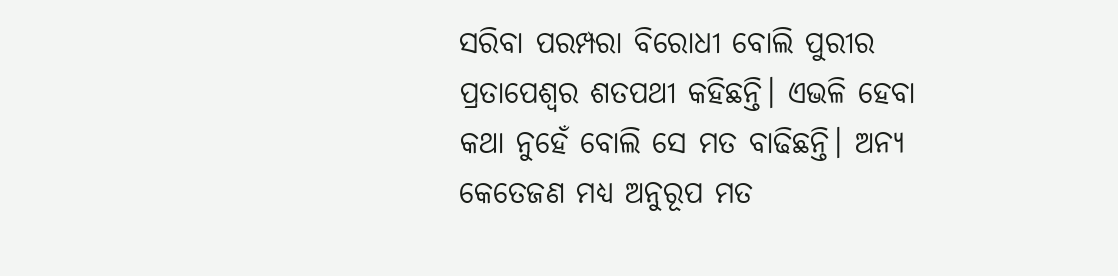ସରିବା ପରମ୍ପରା ବିରୋଧୀ ବୋଲି ପୁରୀର ପ୍ରତାପେଶ୍ୱର ଶତପଥୀ କହିଛନ୍ତି। ଏଭଳି ହେବା କଥା ନୁହେଁ ବୋଲି ସେ ମତ ବାଢିଛନ୍ତି। ଅନ୍ୟ କେତେଜଣ ମଧ୍ୟ ଅନୁରୂପ ମତ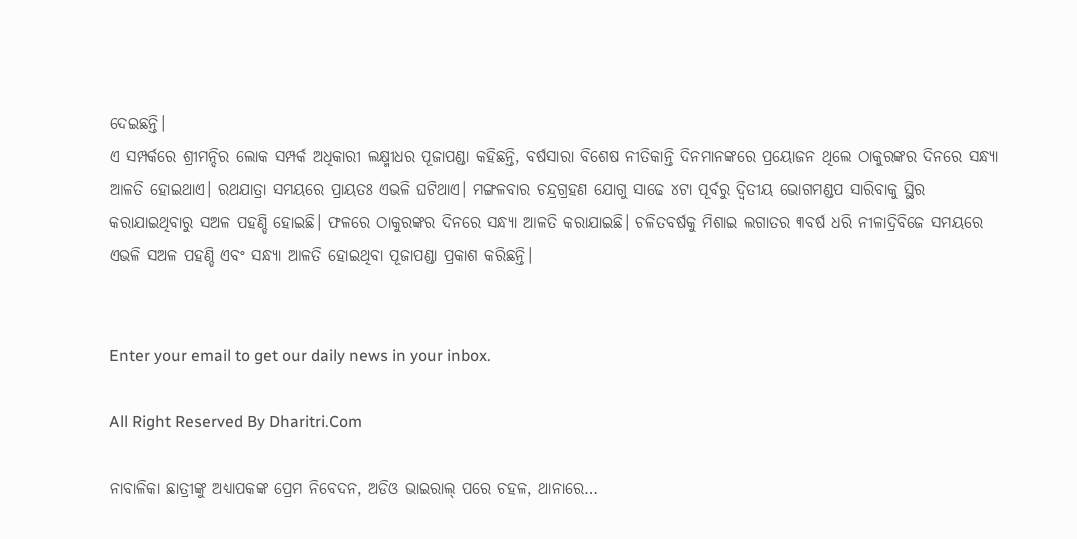ଦେଇଛନ୍ତି।
ଏ ସମ୍ପର୍କରେ ଶ୍ରୀମନ୍ଦିର ଲୋକ ସମ୍ପର୍କ ଅଧିକାରୀ ଲକ୍ଷ୍ମୀଧର ପୂଜାପଣ୍ଡା କହିଛନ୍ତି, ବର୍ଷସାରା ବିଶେଷ ନୀତିକାନ୍ତି ଦିନମାନଙ୍କରେ ପ୍ରୟୋଜନ ଥିଲେ ଠାକୁରଙ୍କର ଦିନରେ ସନ୍ଧ୍ୟା ଆଳତି ହୋଇଥାଏ। ରଥଯାତ୍ରା ସମୟରେ ପ୍ରାୟତଃ ଏଭଳି ଘଟିଥାଏ। ମଙ୍ଗଳବାର ଚନ୍ଦ୍ରଗ୍ରହଣ ଯୋଗୁ ସାଢେ ୪ଟା ପୂର୍ବରୁ ଦ୍ୱିତୀୟ ଭୋଗମଣ୍ଡପ ସାରିବାକୁ ସ୍ଥିର କରାଯାଇଥିବାରୁ ସଅଳ ପହଣ୍ଡି ହୋଇଛି। ଫଳରେ ଠାକୁରଙ୍କର ଦିନରେ ସନ୍ଧ୍ୟା ଆଳତି କରାଯାଇଛି। ଚଳିତବର୍ଷକୁ ମିଶାଇ ଲଗାତର ୩ବର୍ଷ ଧରି ନୀଳାଦ୍ରିବିଜେ ସମୟରେ ଏଭଳି ସଅଳ ପହଣ୍ଡି ଏବଂ ସନ୍ଧ୍ୟା ଆଳତି ହୋଇଥିବା ପୂଜାପଣ୍ଡା ପ୍ରକାଶ କରିଛନ୍ତି।


Enter your email to get our daily news in your inbox.

All Right Reserved By Dharitri.Com

ନାବାଳିକା ଛାତ୍ରୀଙ୍କୁ ଅଧ୍ୟାପକଙ୍କ ପ୍ରେମ ନିବେଦନ, ଅଡିଓ ଭାଇରାଲ୍‌ ପରେ ଚହଳ, ଥାନାରେ…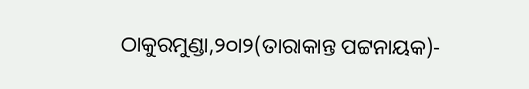ଠାକୁରମୁଣ୍ଡା,୨୦ା୨(ତାରାକାନ୍ତ ପଟ୍ଟନାୟକ)-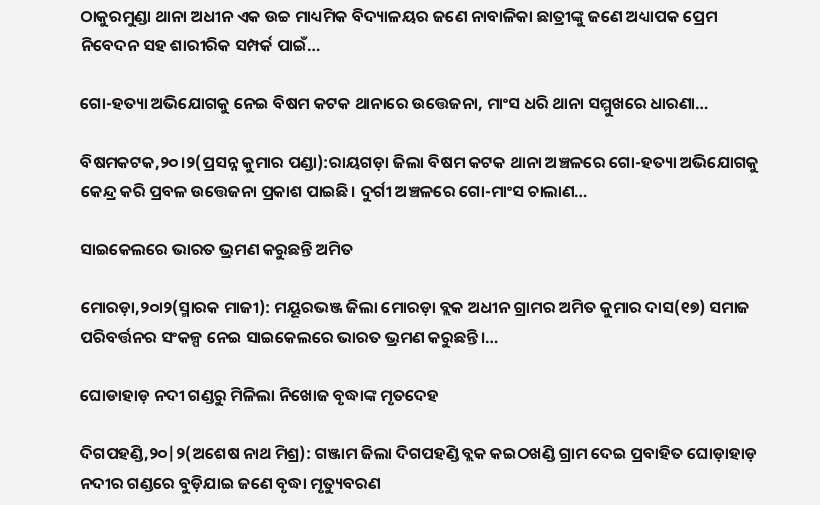ଠାକୁରମୁଣ୍ଡା ଥାନା ଅଧୀନ ଏକ ଉଚ୍ଚ ମାଧ୍ୟମିକ ବିଦ୍ୟାଳୟର ଜଣେ ନାବାଳିକା ଛାତ୍ରୀଙ୍କୁ ଜଣେ ଅଧ୍ୟାପକ ପ୍ରେମ ନିବେଦନ ସହ ଶାରୀରିକ ସମ୍ପର୍କ ପାଇଁ…

ଗୋ-ହତ୍ୟା ଅଭିଯୋଗକୁ ନେଇ ବିଷମ କଟକ ଥାନାରେ ଉତ୍ତେଜନା, ମାଂସ ଧରି ଥାନା ସମ୍ମୁଖରେ ଧାରଣା…

ବିଷମକଟକ,୨୦।୨(ପ୍ରସନ୍ନ କୁମାର ପଣ୍ଡା):ରାୟଗଡ଼ା ଜିଲା ବିଷମ କଟକ ଥାନା ଅଞ୍ଚଳରେ ଗୋ-ହତ୍ୟା ଅଭିଯୋଗକୁ କେନ୍ଦ୍ର କରି ପ୍ରବଳ ଉତ୍ତେଜନା ପ୍ରକାଶ ପାଇଛି। ଦୁର୍ଗୀ ଅଞ୍ଚଳରେ ଗୋ-ମାଂସ ଚାଲାଣ…

ସାଇକେଲରେ ଭାରତ ଭ୍ରମଣ କରୁଛନ୍ତି ଅମିତ

ମୋରଡ଼ା,୨୦ା୨(ସ୍ମାରକ ମାଜୀ): ମୟୂରଭଞ୍ଜ ଜିଲା ମୋରଡ଼ା ବ୍ଲକ ଅଧୀନ ଗ୍ରାମର ଅମିତ କୁମାର ଦାସ(୧୭) ସମାଜ ପରିବର୍ତ୍ତନର ସଂକଳ୍ପ ନେଇ ସାଇକେଲରେ ଭାରତ ଭ୍ରମଣ କରୁଛନ୍ତି।…

ଘୋଡାହାଡ଼ ନଦୀ ଗଣ୍ଡରୁ ମିଳିଲା ନିଖୋଜ ବୃଦ୍ଧାଙ୍କ ମୃତଦେହ

ଦିଗପହଣ୍ଡି,୨୦|୨(ଅଶେଷ ନାଥ ମିଶ୍ର): ଗଞ୍ଜାମ ଜିଲା ଦିଗପହଣ୍ଡି ବ୍ଲକ କଇଠଖଣ୍ଡି ଗ୍ରାମ ଦେଇ ପ୍ରବାହିତ ଘୋଡ଼ାହାଡ଼ ନଦୀର ଗଣ୍ଡରେ ବୁଡ଼ିଯାଇ ଜଣେ ବୃଦ୍ଧା ମୃତ୍ୟୁବରଣ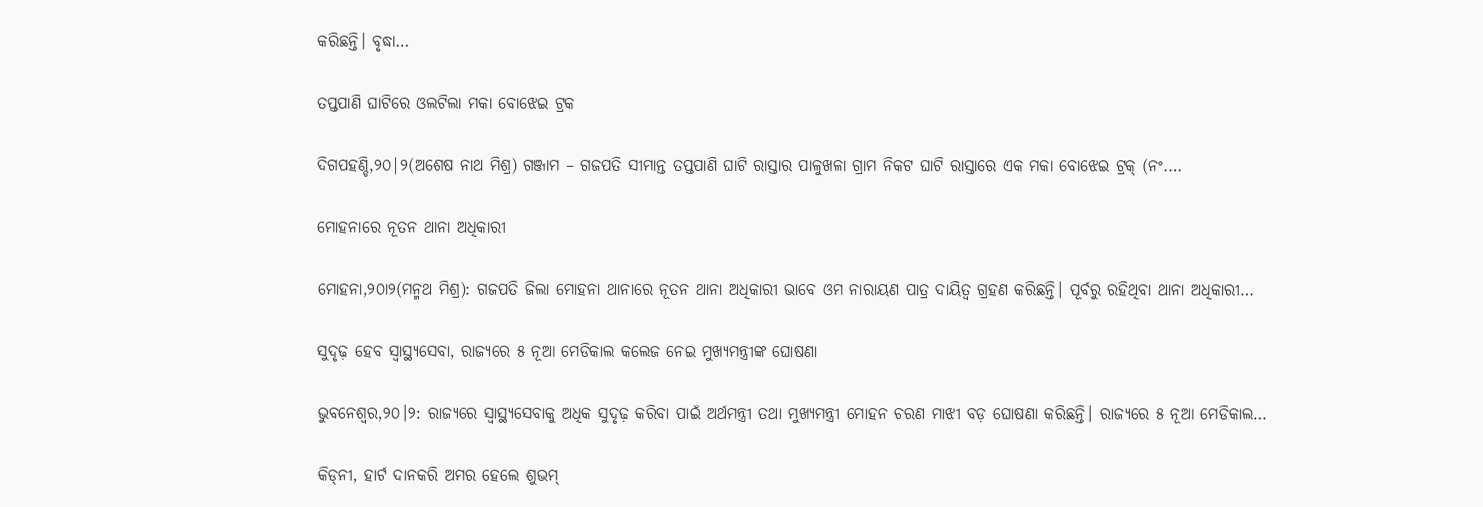କରିଛନ୍ତି। ବୃଦ୍ଧା…

ତପ୍ତପାଣି ଘାଟିରେ ଓଲଟିଲା ମକା ବୋଝେଇ ଟ୍ରକ

ଦିଗପହଣ୍ଡି,୨୦|୨(ଅଶେଷ ନାଥ ମିଶ୍ର) ଗଞ୍ଜାମ – ଗଜପତି ସୀମାନ୍ତ ତପ୍ତପାଣି ଘାଟି ରାସ୍ତାର ପାଳୁଖଳା ଗ୍ରାମ ନିକଟ ଘାଟି ରାସ୍ତାରେ ଏକ ମକା ବୋଝେଇ ଟ୍ରକ୍ (ନଂ.…

ମୋହନାରେ ନୂତନ ଥାନା ଅଧିକାରୀ

ମୋହନା,୨୦ା୨(ମନ୍ମଥ ମିଶ୍ର): ଗଜପତି ଜିଲା ମୋହନା ଥାନାରେ ନୂତନ ଥାନା ଅଧିକାରୀ ଭାବେ ଓମ ନାରାୟଣ ପାତ୍ର ଦାୟିତ୍ୱ ଗ୍ରହଣ କରିଛନ୍ତି। ପୂର୍ବରୁ ରହିଥିବା ଥାନା ଅଧିକାରୀ…

ସୁଦୃଢ଼ ହେବ ସ୍ବାସ୍ଥ୍ୟସେବା, ରାଜ୍ୟରେ ୫ ନୂଆ ମେଡିକାଲ କଲେଜ ନେଇ ମୁଖ୍ୟମନ୍ତ୍ରୀଙ୍କ ଘୋଷଣା

ଭୁବନେଶ୍ୱର,୨୦।୨: ରାଜ୍ୟରେ ସ୍ବାସ୍ଥ୍ୟସେବାକୁ ଅଧିକ ସୁଦୃଢ଼ କରିବା ପାଇଁ ଅର୍ଥମନ୍ତ୍ରୀ ତଥା ମୁଖ୍ୟମନ୍ତ୍ରୀ ମୋହନ ଚରଣ ମାଝୀ ବଡ଼ ଘୋଷଣା କରିଛନ୍ତି। ରାଜ୍ୟରେ ୫ ନୂଆ ମେଡିକାଲ…

କିଡ୍‌ନୀ, ହାର୍ଟ ଦାନକରି ଅମର ହେଲେ ଶୁଭମ୍‌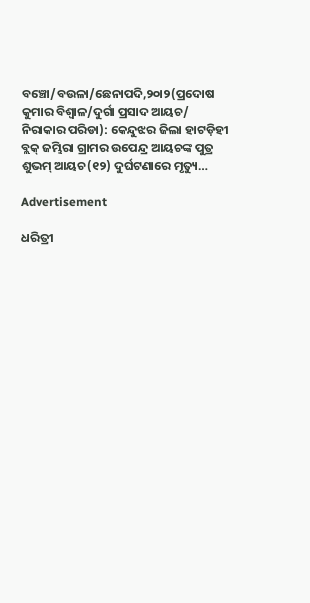ବଞ୍ଚୋ/ବଉଳା/ଛେନାପଦି,୨୦ା୨(ପ୍ରଦୋଷ କୁମାର ବିଶ୍ୱାଳ/ଦୁର୍ଗା ପ୍ରସାଦ ଆୟଚ/ ନିରାକାର ପରିଡା): କେନ୍ଦୁଝର ଜିଲା ହାଟଡ଼ିହୀ ବ୍ଲକ୍‌ ଜମ୍ଭିରା ଗ୍ରାମର ଉପେନ୍ଦ୍ର ଆୟଚଙ୍କ ପୁତ୍ର ଶୁଭମ୍‌ ଆୟଚ(୧୨) ଦୁର୍ଘଟଣାରେ ମୃତ୍ୟୁ…

Advertisement

ଧରିତ୍ରୀ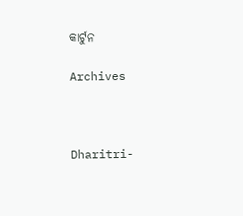କାର୍ଟୁନ

Archives



Dharitri-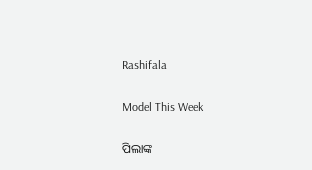Rashifala

Model This Week

ପିଲାଙ୍କ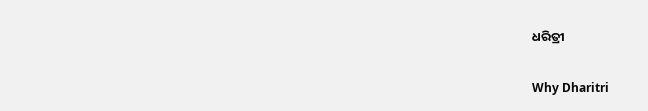ଧରିତ୍ରୀ

Why Dharitri